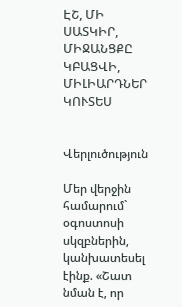ԷՇ, ՄԻ ՍԱՏԿԻՐ, ՄԻՋԱՆՑՔԸ ԿԲԱՑՎԻ, ՄԻԼԻԱՐԴՆԵՐ ԿՈՒՏԵՍ


Վերլուծություն

Մեր վերջին համարում` օգոստոսի սկզբներին, կանխատեսել էինք. «Շատ նման է, որ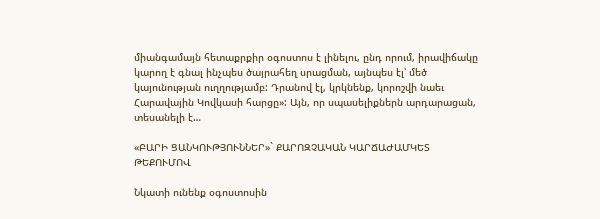միանգամայն հետաքրքիր օգոստոս է լինելու, ընդ որում, իրավիճակը կարող է գնալ ինչպես ծայրահեղ սրացման, այնպես էլ՝ մեծ կայունության ուղղությամբ: Դրանով էլ, կրկնենք, կորոշվի նաեւ Հարավային Կովկասի հարցը»: Այն, որ սպասելիքներն արդարացան, տեսանելի է…

«ԲԱՐԻ ՑԱՆԿՈՒԹՅՈՒՆՆԵՐ»` ՔԱՐՈԶՉԱԿԱՆ ԿԱՐՃԱԺԱՄԿԵՏ ԹԵՔՈՒՄՈՎ

Նկատի ունենք օգոստոսին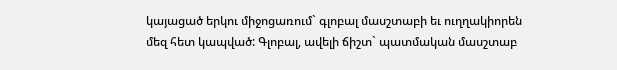կայացած երկու միջոցառում` գլոբալ մասշտաբի եւ ուղղակիորեն մեզ հետ կապված: Գլոբալ, ավելի ճիշտ` պատմական մասշտաբ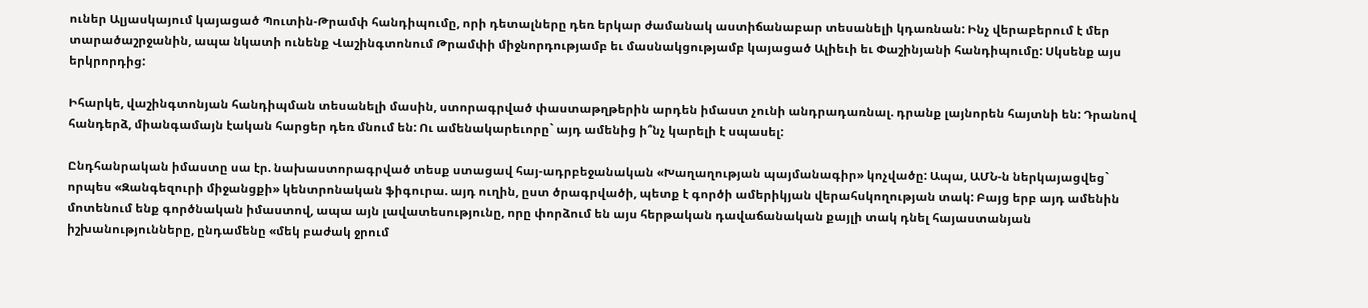ուներ Ալյասկայում կայացած Պուտին-Թրամփ հանդիպումը, որի դետալները դեռ երկար ժամանակ աստիճանաբար տեսանելի կդառնան: Ինչ վերաբերում է մեր տարածաշրջանին, ապա նկատի ունենք Վաշինգտոնում Թրամփի միջնորդությամբ եւ մասնակցությամբ կայացած Ալիեւի եւ Փաշինյանի հանդիպումը: Սկսենք այս երկրորդից:

Իհարկե, վաշինգտոնյան հանդիպման տեսանելի մասին, ստորագրված փաստաթղթերին արդեն իմաստ չունի անդրադառնալ. դրանք լայնորեն հայտնի են: Դրանով հանդերձ, միանգամայն էական հարցեր դեռ մնում են: Ու ամենակարեւորը` այդ ամենից ի՞նչ կարելի է սպասել:

Ընդհանրական իմաստը սա էր. նախաստորագրված տեսք ստացավ հայ-ադրբեջանական «Խաղաղության պայմանագիր» կոչվածը: Ապա, ԱՄՆ-ն ներկայացվեց` որպես «Զանգեզուրի միջանցքի» կենտրոնական ֆիգուրա. այդ ուղին, ըստ ծրագրվածի, պետք է գործի ամերիկյան վերահսկողության տակ: Բայց երբ այդ ամենին մոտենում ենք գործնական իմաստով, ապա այն լավատեսությունը, որը փորձում են այս հերթական դավաճանական քայլի տակ դնել հայաստանյան իշխանությունները, ընդամենը «մեկ բաժակ ջրում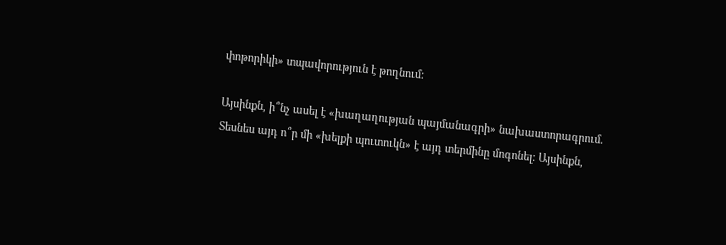փոթորիկի» տպավորություն է թողնում:

Այսինքն, ի՞նչ ասել է «խաղաղության պայմանագրի» նախաստորագրում. Տեսնես այդ ո՞ր մի «խելքի պուտուկն» է այդ տերմինը մոգոնել: Այսինքն,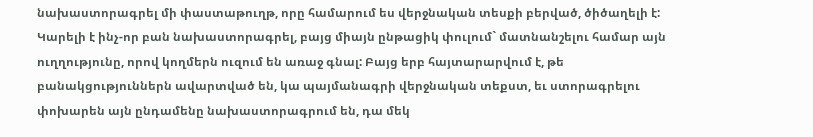նախաստորագրել մի փաստաթուղթ, որը համարում ես վերջնական տեսքի բերված, ծիծաղելի է: Կարելի է ինչ-որ բան նախաստորագրել, բայց միայն ընթացիկ փուլում` մատնանշելու համար այն ուղղությունը, որով կողմերն ուզում են առաջ գնալ: Բայց երբ հայտարարվում է, թե բանակցություններն ավարտված են, կա պայմանագրի վերջնական տեքստ, եւ ստորագրելու փոխարեն այն ընդամենը նախաստորագրում են, դա մեկ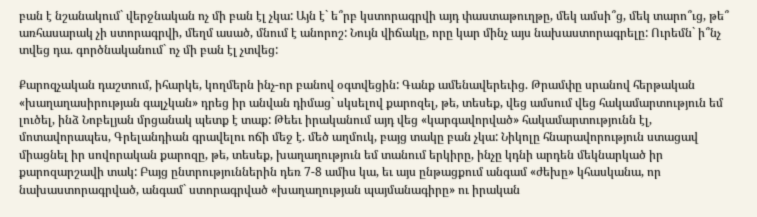բան է նշանակում` վերջնական ոչ մի բան էլ չկա: Այն է` ե՞րբ կստորագրվի այդ փաստաթուղթը, մեկ ամսի՞ց, մեկ տարո՞ւց, թե՞ առհասարակ չի ստորագրվի, մեղմ ասած, մնում է անորոշ: Նույն վիճակը, որը կար մինչ այս նախաստորագրելը: Ուրեմն` ի՞նչ տվեց դա. գործնականում` ոչ մի բան էլ չտվեց:

Քարոզչական դաշտում, իհարկե, կողմերն ինչ-որ բանով օգտվեցին: Գանք ամենավերեւից. Թրամփը սրանով հերթական «խաղաղասիրության գալչկան» դրեց իր անվան դիմաց` սկսելով քարոզել, թե, տեսեք, վեց ամսում վեց հակամարտություն եմ լուծել, ինձ Նոբելյան մրցանակ պետք է տաք: Թեեւ իրականում այդ վեց «կարգավորված» հակամարտությունն էլ, մոտավորապես, Գրելանդիան գրավելու ոճի մեջ է. մեծ աղմուկ, բայց տակը բան չկա: Նիկոլը հնարավորություն ստացավ միացնել իր սովորական քարոզը, թե, տեսեք, խաղաղություն եմ տանում երկիրը, ինչը կդնի արդեն մեկնարկած իր քարոզարշավի տակ: Բայց ընտրություններին դեռ 7-8 ամիս կա, եւ այս ընթացքում անգամ «ժեխը» կհասկանա, որ նախաստորագրված, անգամ` ստորագրված «խաղաղության պայմանագիրը» ու իրական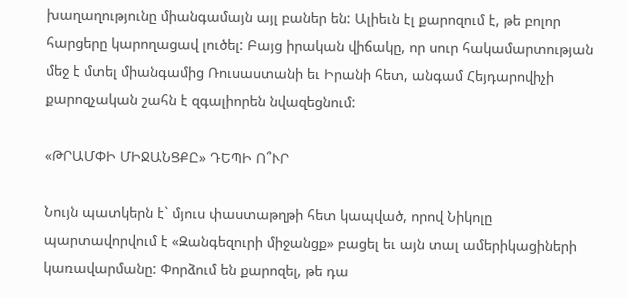խաղաղությունը միանգամայն այլ բաներ են: Ալիեւն էլ քարոզում է, թե բոլոր հարցերը կարողացավ լուծել: Բայց իրական վիճակը, որ սուր հակամարտության մեջ է մտել միանգամից Ռուսաստանի եւ Իրանի հետ, անգամ Հեյդարովիչի քարոզչական շահն է զգալիորեն նվազեցնում:

«ԹՐԱՄՓԻ ՄԻՋԱՆՑՔԸ» ԴԵՊԻ Ո՞ՒՐ

Նույն պատկերն է` մյուս փաստաթղթի հետ կապված, որով Նիկոլը պարտավորվում է «Զանգեզուրի միջանցք» բացել եւ այն տալ ամերիկացիների կառավարմանը: Փորձում են քարոզել, թե դա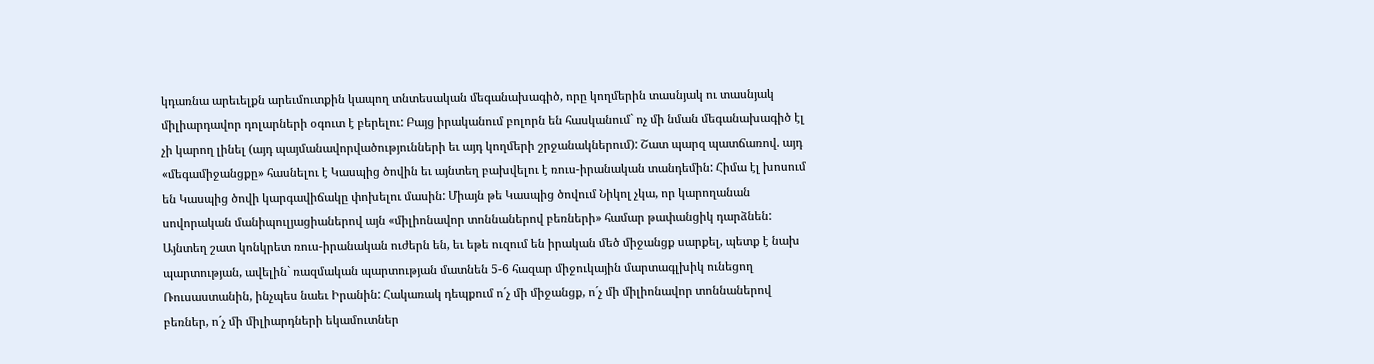կդառնա արեւելքն արեւմուտքին կապող տնտեսական մեգանախագիծ, որը կողմերին տասնյակ ու տասնյակ միլիարդավոր դոլարների օգուտ է բերելու: Բայց իրականում բոլորն են հասկանում` ոչ մի նման մեգանախագիծ էլ չի կարող լինել (այդ պայմանավորվածությունների եւ այդ կողմերի շրջանակներում): Շատ պարզ պատճառով. այդ «մեգամիջանցքը» հասնելու է Կասպից ծովին եւ այնտեղ բախվելու է ռուս-իրանական տանդեմին: Հիմա էլ խոսում են Կասպից ծովի կարգավիճակը փոխելու մասին: Միայն թե Կասպից ծովում Նիկոլ չկա, որ կարողանան սովորական մանիպուլյացիաներով այն «միլիոնավոր տոննաներով բեռների» համար թափանցիկ դարձնեն: Այնտեղ շատ կոնկրետ ռուս-իրանական ուժերն են, եւ եթե ուզում են իրական մեծ միջանցք սարքել, պետք է նախ պարտության, ավելին` ռազմական պարտության մատնեն 5-6 հազար միջուկային մարտագլխիկ ունեցող Ռուսաստանին, ինչպես նաեւ Իրանին: Հակառակ դեպքում ո´չ մի միջանցք, ո´չ մի միլիոնավոր տոննաներով բեռներ, ո´չ մի միլիարդների եկամուտներ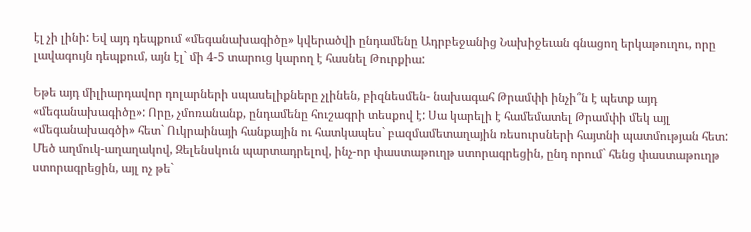էլ չի լինի: Եվ այդ դեպքում «մեգանախագիծը» կվերածվի ընդամենը Ադրբեջանից Նախիջեւան գնացող երկաթուղու, որը լավագույն դեպքում, այն էլ` մի 4-5 տարուց կարող է հասնել Թուրքիա:

Եթե այդ միլիարդավոր դոլարների սպասելիքները չլինեն, բիզնեսմեն- նախագահ Թրամփի ինչի՞ն է պետք այդ «մեգանախագիծը»: Որը, չմոռանանք, ընդամենը հուշագրի տեսքով է: Սա կարելի է համեմատել Թրամփի մեկ այլ «մեգանախագծի» հետ` Ուկրաինայի հանքային ու հատկապես` բազմամետաղային ռեսուրսների հայտնի պատմության հետ: Մեծ աղմուկ-աղաղակով, Զելենսկուն պարտադրելով, ինչ-որ փաստաթուղթ ստորագրեցին, ընդ որում` հենց փաստաթուղթ ստորագրեցին, այլ ոչ թե`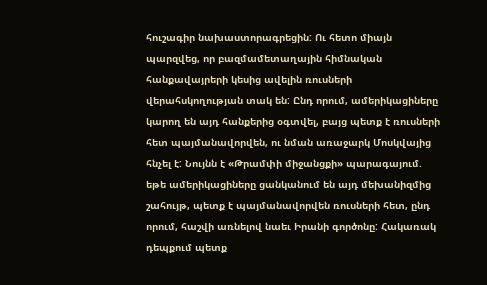հուշագիր նախաստորագրեցին: Ու հետո միայն պարզվեց, որ բազմամետաղային հիմնական հանքավայրերի կեսից ավելին ռուսների վերահսկողության տակ են: Ընդ որում, ամերիկացիները կարող են այդ հանքերից օգտվել, բայց պետք է ռուսների հետ պայմանավորվեն, ու նման առաջարկ Մոսկվայից հնչել է: Նույնն է «Թրամփի միջանցքի» պարագայում. եթե ամերիկացիները ցանկանում են այդ մեխանիզմից շահույթ, պետք է պայմանավորվեն ռուսների հետ, ընդ որում, հաշվի առնելով նաեւ Իրանի գործոնը: Հակառակ դեպքում պետք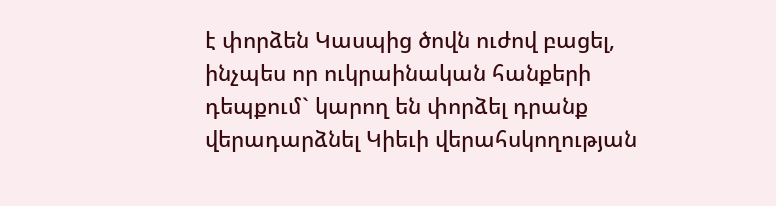է փորձեն Կասպից ծովն ուժով բացել, ինչպես որ ուկրաինական հանքերի դեպքում` կարող են փորձել դրանք վերադարձնել Կիեւի վերահսկողության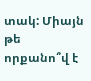տակ: Միայն թե որքանո՞վ է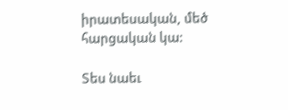իրատեսական, մեծ հարցական կա:

Տես նաեւ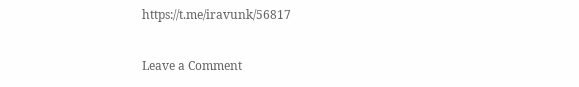https://t.me/iravunk/56817

Leave a Comment